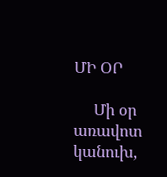ՄԻ ՕՐ

     Մի օր առավոտ կանուխ,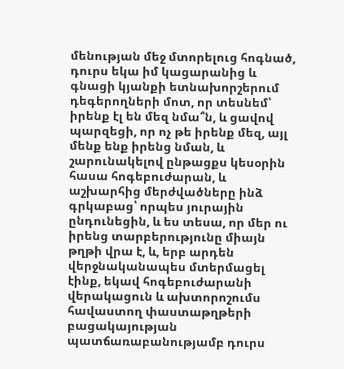մենության մեջ մտորելուց հոգնած, դուրս եկա իմ կացարանից և գնացի կյանքի ետնախորշերում դեգերողների մոտ, որ տեսնեմ՝ իրենք էլ են մեզ նմա՞ն, և ցավով պարզեցի, որ ոչ թե իրենք մեզ, այլ մենք ենք իրենց նման, և շարունակելով ընթացքս կեսօրին հասա հոգեբուժարան, և աշխարհից մերժվածները ինձ գրկաբաց՝ որպես յուրային ընդունեցին, և ես տեսա, որ մեր ու իրենց տարբերությունը միայն թղթի վրա է, և, երբ արդեն վերջնականապես մտերմացել էինք, եկավ հոգեբուժարանի վերակացուն և ախտորոշումս հավաստող փաստաթղթերի բացակայության պատճառաբանությամբ դուրս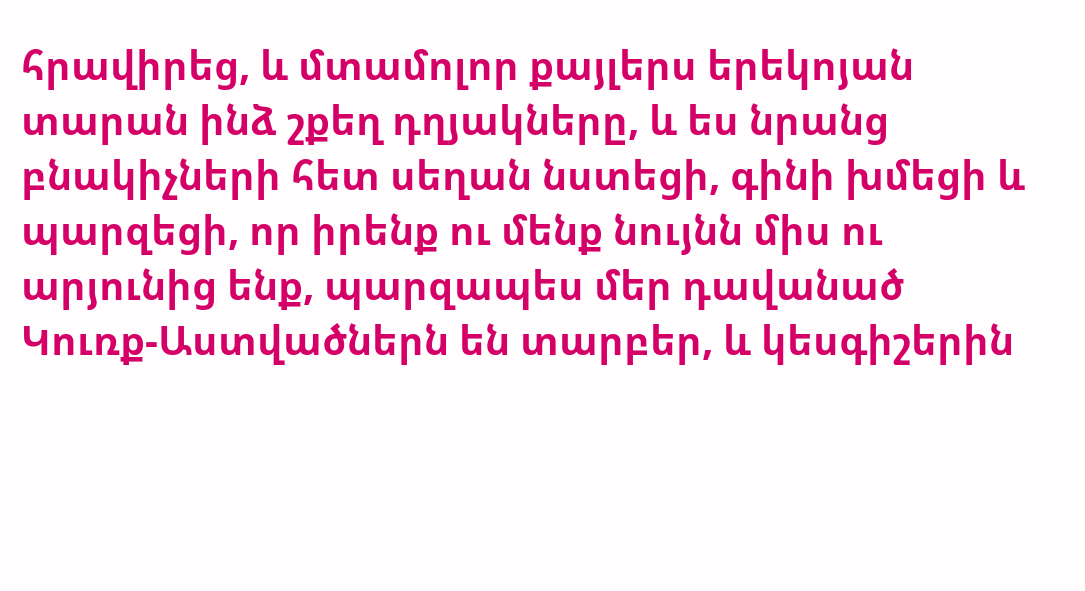հրավիրեց, և մտամոլոր քայլերս երեկոյան տարան ինձ շքեղ դղյակները, և ես նրանց բնակիչների հետ սեղան նստեցի, գինի խմեցի և պարզեցի, որ իրենք ու մենք նույնն միս ու արյունից ենք, պարզապես մեր դավանած Կուռք-Աստվածներն են տարբեր, և կեսգիշերին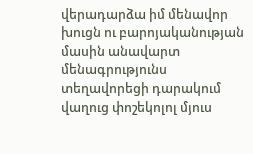վերադարձա իմ մենավոր խուցն ու բարոյականության մասին անավարտ մենագրությունս տեղավորեցի դարակում վաղուց փոշեկոլոլ մյուս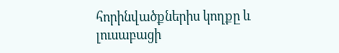հորինվածքներիս կողքը և լուսաբացի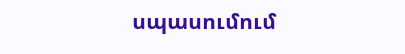սպասումում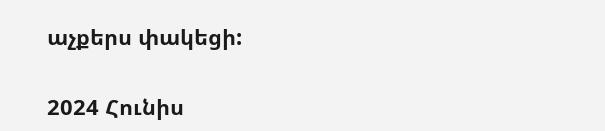աչքերս փակեցի:

2024 Հունիս